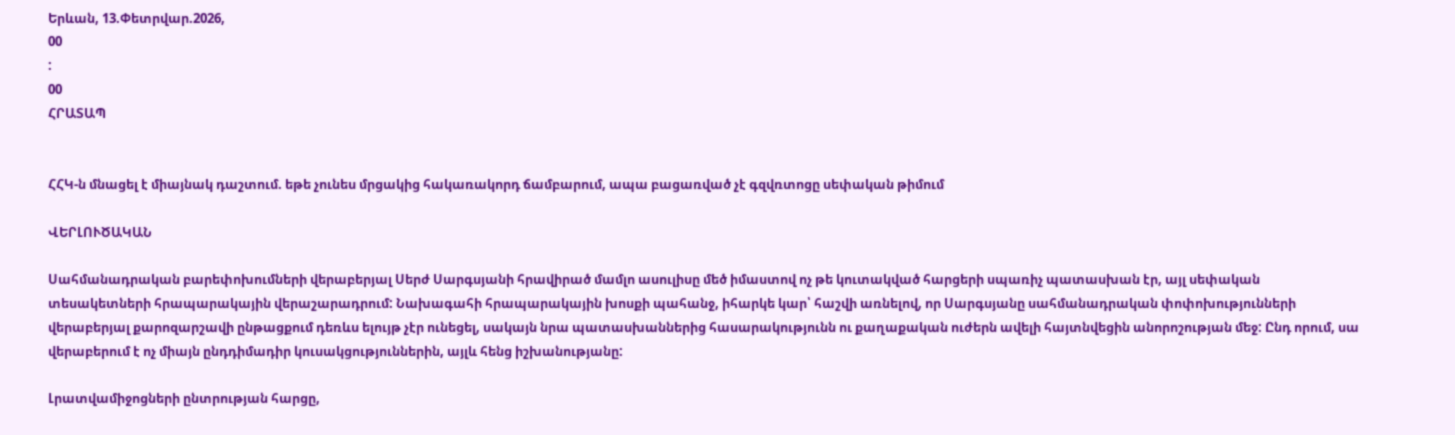Երևան, 13.Փետրվար.2026,
00
:
00
ՀՐԱՏԱՊ


ՀՀԿ-ն մնացել է միայնակ դաշտում. եթե չունես մրցակից հակառակորդ ճամբարում, ապա բացառված չէ գզվռտոցը սեփական թիմում

ՎԵՐԼՈՒԾԱԿԱՆ

Սահմանադրական բարեփոխումների վերաբերյալ Սերժ Սարգսյանի հրավիրած մամլո ասուլիսը մեծ իմաստով ոչ թե կուտակված հարցերի սպառիչ պատասխան էր, այլ սեփական տեսակետների հրապարակային վերաշարադրում: Նախագահի հրապարակային խոսքի պահանջ, իհարկե կար՝ հաշվի առնելով, որ Սարգսյանը սահմանադրական փոփոխությունների վերաբերյալ քարոզարշավի ընթացքում դեռևս ելույթ չէր ունեցել, սակայն նրա պատասխաններից հասարակությունն ու քաղաքական ուժերն ավելի հայտնվեցին անորոշության մեջ: Ընդ որում, սա վերաբերում է ոչ միայն ընդդիմադիր կուսակցություններին, այլև հենց իշխանությանը:

Լրատվամիջոցների ընտրության հարցը,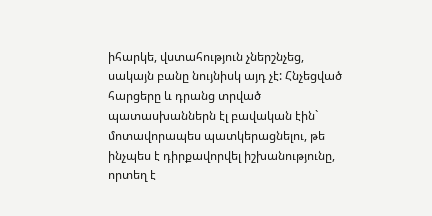իհարկե, վստահություն չներշնչեց, սակայն բանը նույնիսկ այդ չէ: Հնչեցված հարցերը և դրանց տրված պատասխաններն էլ բավական էին` մոտավորապես պատկերացնելու, թե ինչպես է դիրքավորվել իշխանությունը, որտեղ է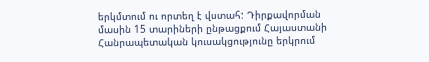երկմտում ու որտեղ է վստահ: Դիրքավորման մասին 15 տարիների ընթացքում Հայաստանի Հանրապետական կուսակցությունը երկրում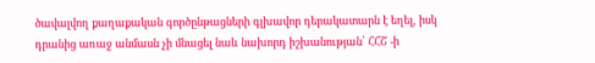ծավալվող քաղաքական գործընթացների գլխավոր դերակատարն է եղել, իսկ դրանից առաջ անմասն չի մնացել նաև նախորդ իշխանության՝ ՀՀՇ -ի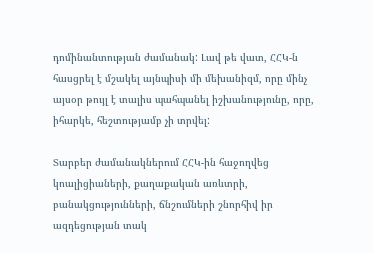դոմինանտության ժամանակ: Լավ թե վատ, ՀՀԿ-ն հասցրել է մշակել այնպիսի մի մեխանիզմ, որը մինչ այսօր թույլ է տալիս պահպանել իշխանությունը, որը, իհարկե, հեշտությամբ չի տրվել:

Տարբեր ժամանակներում ՀՀԿ-ին հաջողվեց կոալիցիաների, քաղաքական առևտրի, բանակցությունների, ճնշումների շնորհիվ իր ազդեցության տակ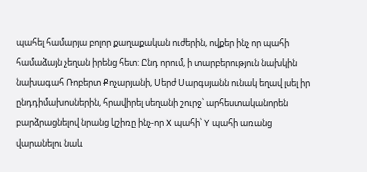պահել համարյա բոլոր քաղաքական ուժերին, ովքեր ինչ որ պահի համաձայն չեղան իրենց հետ: Ընդ որում, ի տարբերություն նախկին նախագահ Ռոբերտ Քոչարյանի, Սերժ Սարգսյանն ունակ եղավ լսել իր ընդդիմախոսներին, հրավիրել սեղանի շուրջ՝ արհեստականորեն բարձրացնելով նրանց կշիռը ինչ-որ X պահի՝ Y պահի առանց վարանելու նաև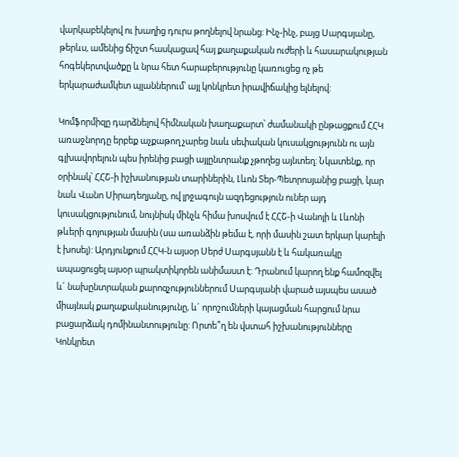վարկաբեկելով ու խաղից դուրս թողնելով նրանց: Ինչ-ինչ, բայց Սարգսյանը, թերևս, ամենից ճիշտ հասկացավ հայ քաղաքական ուժերի և հասարակության հոգեկերտվածքը և նրա հետ հարաբերությունը կառուցեց ոչ թե երկարաժամկետ պլաններում՝ այլ կոնկրետ իրավիճակից ելնելով:

Կոմֆորմիզը դարձնելով հիմնական խաղաքարտ՝ ժամանակի ընթացքում ՀՀԿ առաջնորդը երբեք աչքաթող չարեց նաև սեփական կուսակցությունն ու այն գլխավորելուն պես իրենից բացի այլընտրանք չթողեց այնտեղ: Նկատենք, որ օրինակ՝ ՀՀՇ-ի իշխանության տարիներին, Լևոն Տեր-Պետրոսյանից բացի, կար նաև Վանո Սիրադեղյանը, ով լրջագույն ազդեցություն ուներ այդ կուսակցությունում, նույնիսկ մինչև հիմա խոսվում է ՀՀՇ-ի Վանոյի և Լևոնի թևերի գոյության մասին (սա առանձին թեմա է, որի մասին շատ երկար կարելի է խոսել): Արդյունքում ՀՀԿ-ն այսօր Սերժ Սարգսյանն է և հակառակը ապացուցել այսօր պրակտիկորեն անիմաստ է: Դրանում կարող ենք համոզվել և´ նախընտրական քարոզչություններում Սարգսյանի վարած այսպես ասած միայնակ քաղաքականությունը, և´ որոշումների կայացման հարցում նրա բացարձակ դոմինանտությունը: Որտե՞ղ են վստահ իշխանությունները Կոնկրետ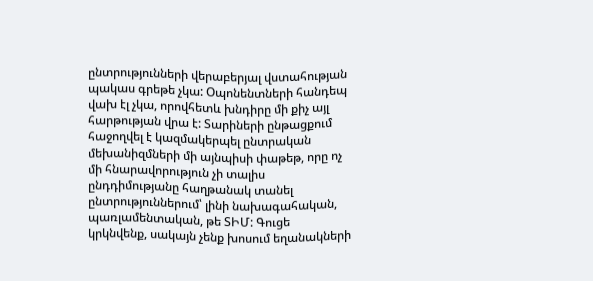ընտրությունների վերաբերյալ վստահության պակաս գրեթե չկա: Օպոնենտների հանդեպ վախ էլ չկա, որովհետև խնդիրը մի քիչ այլ հարթության վրա է: Տարիների ընթացքում հաջողվել է կազմակերպել ընտրական մեխանիզմների մի այնպիսի փաթեթ, որը ոչ մի հնարավորություն չի տալիս ընդդիմությանը հաղթանակ տանել ընտրություններում՝ լինի նախագահական, պառլամենտական, թե ՏԻՄ: Գուցե կրկնվենք, սակայն չենք խոսում եղանակների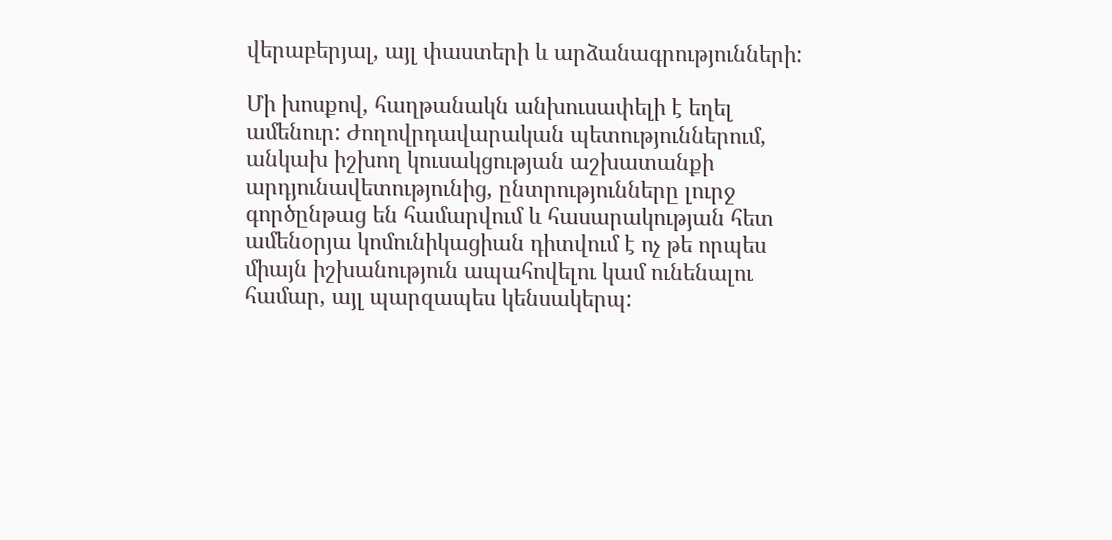վերաբերյալ, այլ փաստերի և արձանագրությունների:

Մի խոսքով, հաղթանակն անխուսափելի է եղել ամենուր: Ժողովրդավարական պետություններում, անկախ իշխող կուսակցության աշխատանքի արդյունավետությունից, ընտրությունները լուրջ գործընթաց են համարվում և հասարակության հետ ամենօրյա կոմունիկացիան դիտվում է ոչ թե որպես միայն իշխանություն ապահովելու կամ ունենալու համար, այլ պարզապես կենսակերպ: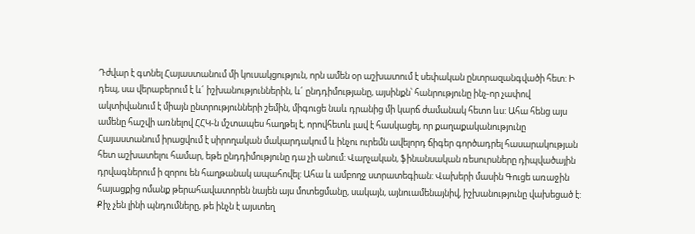Դժվար է գտնել Հայաստանում մի կուսակցություն, որն ամեն օր աշխատում է սեփական ընտրազանգվածի հետ: Ի դեպ, սա վերաբերում է և´ իշխանություններին, և´ ընդդիմությանը, այսինքն՝ հանրությունը ինչ-որ չափով ակտիվանում է միայն ընտրությունների շեմին, միգուցե նաև դրանից մի կարճ ժամանակ հետո ևս: Ահա հենց այս ամենը հաշվի առնելով ՀՀԿ-ն մշտապես հաղթել է, որովհետև լավ է հասկացել, որ քաղաքականությունը Հայաստանում իրացվում է սիրողական մակարդակում և ինչու ուրեմն ավելորդ ճիգեր գործադրել հասարակության հետ աշխատելու համար, եթե ընդդիմությունը դա չի անում: Վարչական, ֆինանսական ռեսուրսները դիպվածային դրվագներում ի զորու են հաղթանակ ապահովել: Ահա և ամբողջ ստրատեգիան: Վախերի մասին Գուցե առաջին հայացքից ոմանք թերահավատորեն նայեն այս մոտեցմանը, սակայն, այնուամենայնիվ, իշխանությունը վախեցած է: Քիչ չեն լինի պնդումները, թե ինչն է այստեղ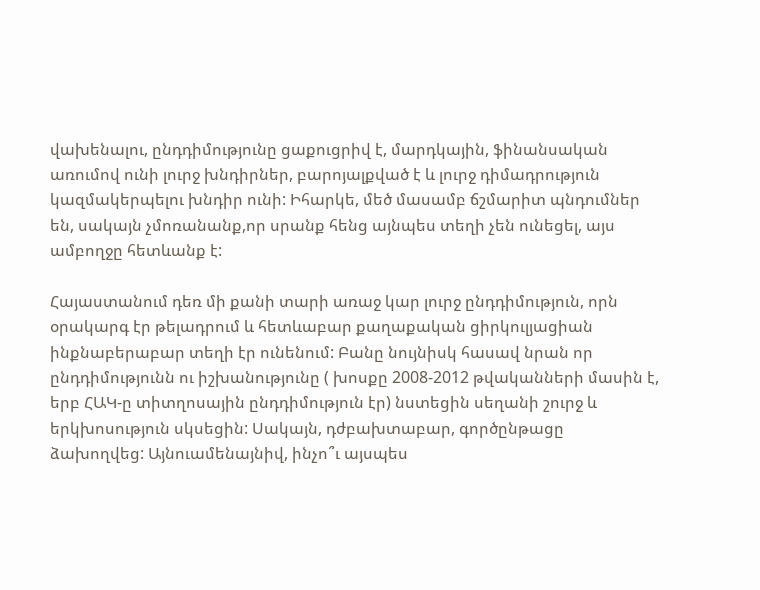վախենալու, ընդդիմությունը ցաքուցրիվ է, մարդկային, ֆինանսական առումով ունի լուրջ խնդիրներ, բարոյալքված է և լուրջ դիմադրություն կազմակերպելու խնդիր ունի: Իհարկե, մեծ մասամբ ճշմարիտ պնդումներ են, սակայն չմոռանանք,որ սրանք հենց այնպես տեղի չեն ունեցել, այս ամբողջը հետևանք է:

Հայաստանում դեռ մի քանի տարի առաջ կար լուրջ ընդդիմություն, որն օրակարգ էր թելադրում և հետևաբար քաղաքական ցիրկուլյացիան ինքնաբերաբար տեղի էր ունենում: Բանը նույնիսկ հասավ նրան որ ընդդիմությունն ու իշխանությունը ( խոսքը 2008-2012 թվականների մասին է, երբ ՀԱԿ-ը տիտղոսային ընդդիմություն էր) նստեցին սեղանի շուրջ և երկխոսություն սկսեցին: Սակայն, դժբախտաբար, գործընթացը ձախողվեց: Այնուամենայնիվ, ինչո՞ւ այսպես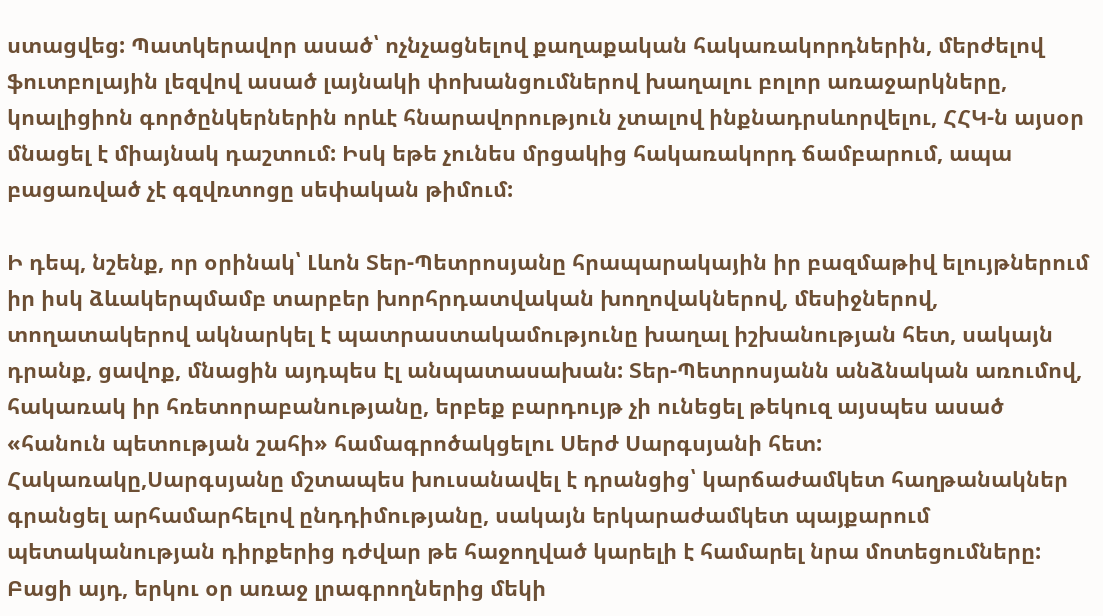ստացվեց: Պատկերավոր ասած՝ ոչնչացնելով քաղաքական հակառակորդներին, մերժելով ֆուտբոլային լեզվով ասած լայնակի փոխանցումներով խաղալու բոլոր առաջարկները, կոալիցիոն գործընկերներին որևէ հնարավորություն չտալով ինքնադրսևորվելու, ՀՀԿ-ն այսօր մնացել է միայնակ դաշտում: Իսկ եթե չունես մրցակից հակառակորդ ճամբարում, ապա բացառված չէ գզվռտոցը սեփական թիմում:

Ի դեպ, նշենք, որ օրինակ՝ Լևոն Տեր-Պետրոսյանը հրապարակային իր բազմաթիվ ելույթներում իր իսկ ձևակերպմամբ տարբեր խորհրդատվական խողովակներով, մեսիջներով, տողատակերով ակնարկել է պատրաստակամությունը խաղալ իշխանության հետ, սակայն դրանք, ցավոք, մնացին այդպես էլ անպատասախան: Տեր-Պետրոսյանն անձնական առումով, հակառակ իր հռետորաբանությանը, երբեք բարդույթ չի ունեցել թեկուզ այսպես ասած «հանուն պետության շահի» համագրոծակցելու Սերժ Սարգսյանի հետ: Հակառակը,Սարգսյանը մշտապես խուսանավել է դրանցից՝ կարճաժամկետ հաղթանակներ գրանցել արհամարհելով ընդդիմությանը, սակայն երկարաժամկետ պայքարում պետականության դիրքերից դժվար թե հաջողված կարելի է համարել նրա մոտեցումները: Բացի այդ, երկու օր առաջ լրագրողներից մեկի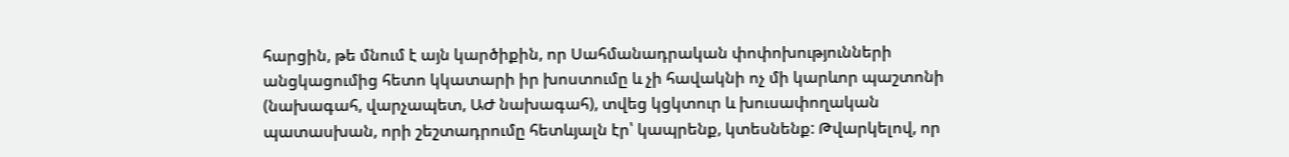հարցին, թե մնում է այն կարծիքին, որ Սահմանադրական փոփոխությունների անցկացումից հետո կկատարի իր խոստումը և չի հավակնի ոչ մի կարևոր պաշտոնի (նախագահ, վարչապետ, ԱԺ նախագահ), տվեց կցկտուր և խուսափողական պատասխան, որի շեշտադրումը հետևյալն էր՝ կապրենք, կտեսնենք: Թվարկելով, որ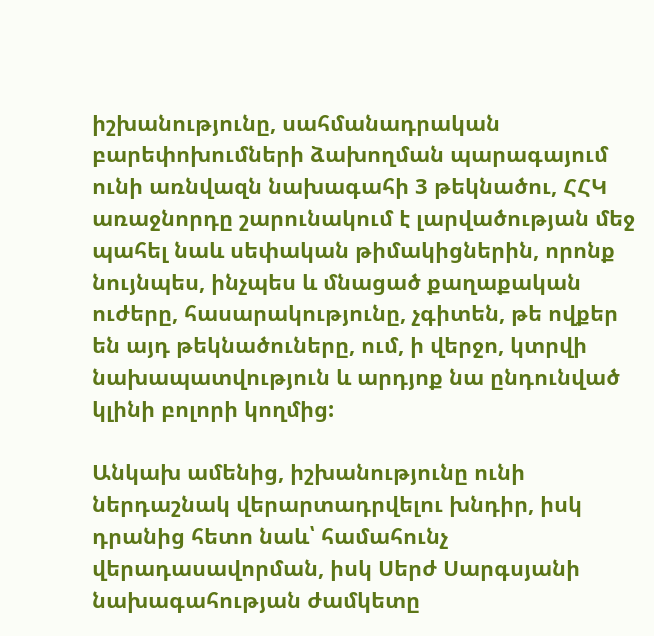իշխանությունը, սահմանադրական բարեփոխումների ձախողման պարագայում ունի առնվազն նախագահի 3 թեկնածու, ՀՀԿ առաջնորդը շարունակում է լարվածության մեջ պահել նաև սեփական թիմակիցներին, որոնք նույնպես, ինչպես և մնացած քաղաքական ուժերը, հասարակությունը, չգիտեն, թե ովքեր են այդ թեկնածուները, ում, ի վերջո, կտրվի նախապատվություն և արդյոք նա ընդունված կլինի բոլորի կողմից:

Անկախ ամենից, իշխանությունը ունի ներդաշնակ վերարտադրվելու խնդիր, իսկ դրանից հետո նաև՝ համահունչ վերադասավորման, իսկ Սերժ Սարգսյանի նախագահության ժամկետը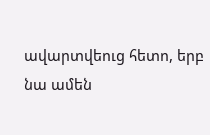ավարտվեուց հետո, երբ նա ամեն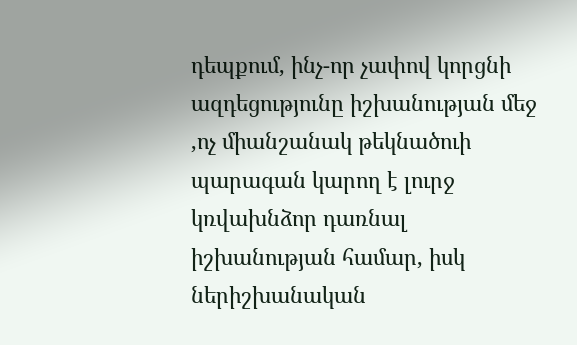դեպքում, ինչ-որ չափով կորցնի ազդեցությունը իշխանության մեջ ,ոչ միանշանակ թեկնածուի պարագան կարող է լուրջ կռվախնձոր դառնալ իշխանության համար, իսկ ներիշխանական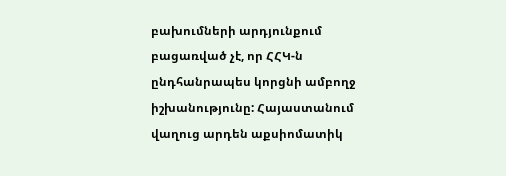բախումների արդյունքում բացառված չէ, որ ՀՀԿ-ն ընդհանրապես կորցնի ամբողջ իշխանությունը: Հայաստանում վաղուց արդեն աքսիոմատիկ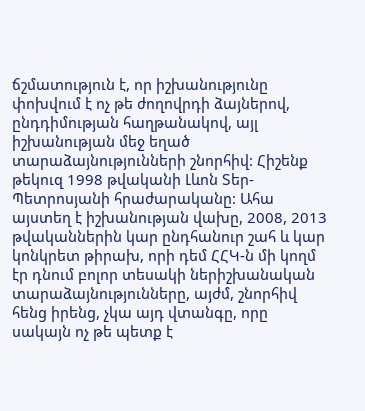ճշմատություն է, որ իշխանությունը փոխվում է ոչ թե ժողովրդի ձայներով, ընդդիմության հաղթանակով, այլ իշխանության մեջ եղած տարաձայնությունների շնորհիվ: Հիշենք թեկուզ 1998 թվականի Լևոն Տեր-Պետրոսյանի հրաժարականը: Ահա այստեղ է իշխանության վախը, 2008, 2013 թվականներին կար ընդհանուր շահ և կար կոնկրետ թիրախ, որի դեմ ՀՀԿ-ն մի կողմ էր դնում բոլոր տեսակի ներիշխանական տարաձայնությունները, այժմ, շնորհիվ հենց իրենց, չկա այդ վտանգը, որը սակայն ոչ թե պետք է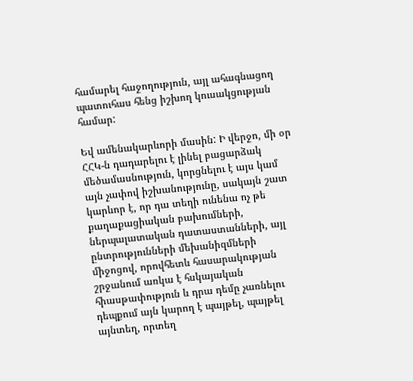համարել հաջողություն, այլ ահագնացող պատուհաս հենց իշխող կուսակցության համար:

Եվ ամենակարևորի մասին: Ի վերջո, մի օր ՀՀԿ-ն դադարելու է լինել բացարձակ մեծամասնություն, կորցնելու է այս կամ այն չափով իշխանությունը, սակայն շատ կարևոր է, որ դա տեղի ունենա ոչ թե քաղաքացիական բախումների, ներպալատական դատաստանների, այլ ընտրությունների մեխանիզմների միջոցով, որովհետև հասարակության շրջանում առկա է հսկայական հիասթափություն և դրա դեմը չառնելու դեպքում այն կարող է պայթել, պայթել այնտեղ, որտեղ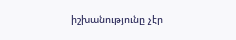իշխանությունը չէր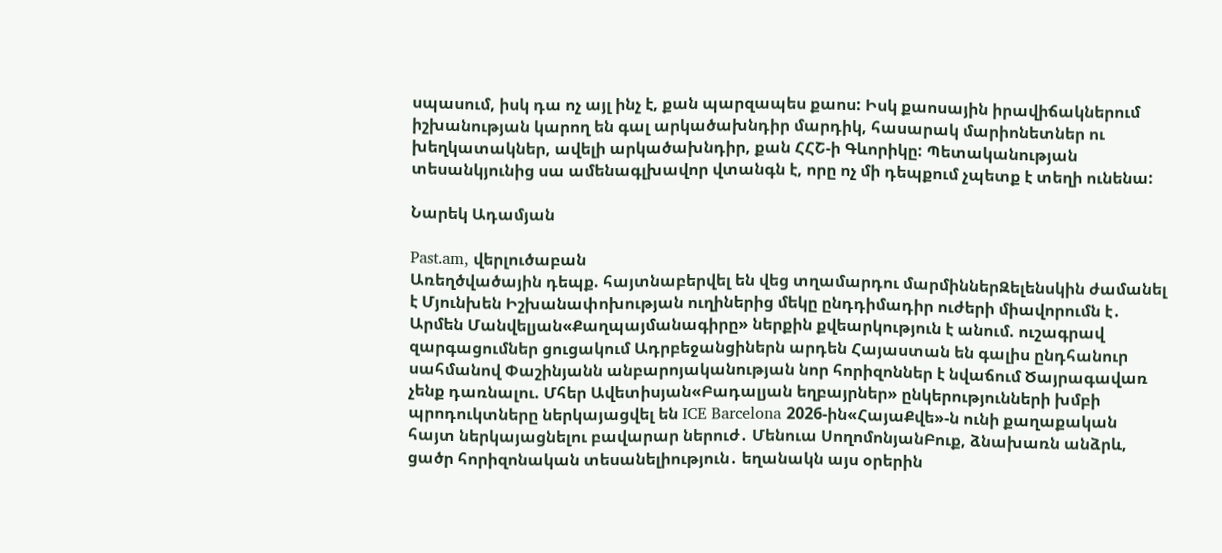սպասում, իսկ դա ոչ այլ ինչ է, քան պարզապես քաոս: Իսկ քաոսային իրավիճակներում իշխանության կարող են գալ արկածախնդիր մարդիկ, հասարակ մարիոնետներ ու խեղկատակներ, ավելի արկածախնդիր, քան ՀՀՇ-ի Գևորիկը: Պետականության տեսանկյունից սա ամենագլխավոր վտանգն է, որը ոչ մի դեպքում չպետք է տեղի ունենա:

Նարեկ Ադամյան

Past.am, վերլուծաբան
Առեղծվածային դեպք. հայտնաբերվել են վեց տղամարդու մարմիններԶելենսկին ժամանել է Մյունխեն Իշխանափոխության ուղիներից մեկը ընդդիմադիր ուժերի միավորումն է․ Արմեն Մանվելյան«Քաղպայմանագիրը» ներքին քվեարկություն է անում. ուշագրավ զարգացումներ ցուցակում Ադրբեջանցիներն արդեն Հայաստան են գալիս ընդհանուր սահմանով Փաշինյանն անբարոյականության նոր հորիզոններ է նվաճում Ծայրագավառ չենք դառնալու. Մհեր Ավետիսյան«Բադալյան եղբայրներ» ընկերությունների խմբի պրոդուկտները ներկայացվել են ICE Barcelona 2026-ին«ՀայաՔվե»-ն ունի քաղաքական հայտ ներկայացնելու բավարար ներուժ․ Մենուա ՍողոմոնյանԲուք, ձնախառն անձրև, ցածր հորիզոնական տեսանելիություն․ եղանակն այս օրերին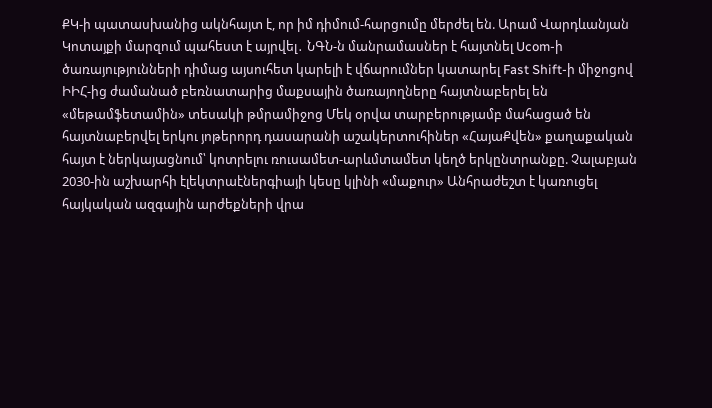ՔԿ-ի պատասխանից ակնհայտ է, որ իմ դիմում-հարցումը մերժել են. Արամ Վարդևանյան Կոտայքի մարզում պահեստ է այրվել․ ՆԳՆ-ն մանրամասներ է հայտնել Ucom-ի ծառայությունների դիմաց այսուհետ կարելի է վճարումներ կատարել Fast Shift-ի միջոցով ԻԻՀ-ից ժամանած բեռնատարից մաքսային ծառայողները հայտնաբերել են «մեթամֆետամին» տեսակի թմրամիջոց Մեկ օրվա տարբերությամբ մահացած են հայտնաբերվել երկու յոթերորդ դասարանի աշակերտուհիներ «ՀայաՔվեն» քաղաքական հայտ է ներկայացնում՝ կոտրելու ռուսամետ-արևմտամետ կեղծ երկընտրանքը. Չալաբյան 2030-ին աշխարհի էլեկտրաէներգիայի կեսը կլինի «մաքուր» Անհրաժեշտ է կառուցել հայկական ազգային արժեքների վրա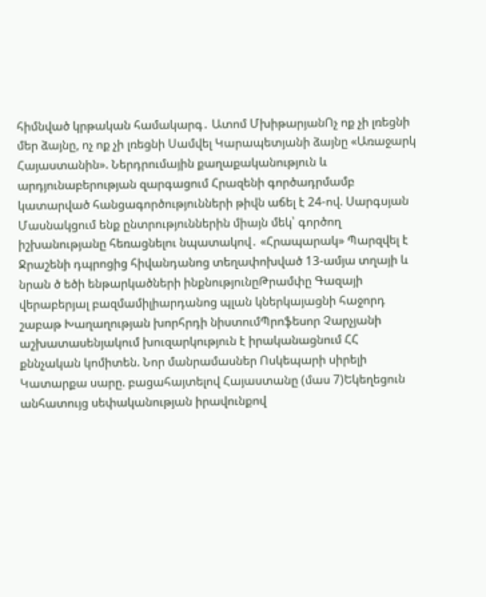հիմնված կրթական համակարգ․ Ատոմ ՄխիթարյանՈչ ոք չի լռեցնի մեր ձայնը, ոչ ոք չի լռեցնի Սամվել Կարապետյանի ձայնը «Առաջարկ Հայաստանին». Ներդրումային քաղաքականություն և արդյունաբերության զարգացում Հրազենի գործադրմամբ կատարված հանցագործությունների թիվն աճել է 24-ով. Սարգսյան Մասնակցում ենք ընտրություններին միայն մեկ՝ գործող իշխանությանը հեռացնելու նպատակով․ «Հրապարակ» Պարզվել է Ջրաշենի դպրոցից հիվանդանոց տեղափոխված 13-ամյա տղայի և նրան ծ եծի ենթարկածների ինքնությունըԹրամփը Գազայի վերաբերյալ բազմամիլիարդանոց պլան կներկայացնի հաջորդ շաբաթ Խաղաղության խորհրդի նիստումՊրոֆեսոր Չարչյանի աշխատասենյակում խուզարկություն է իրականացնում ՀՀ քննչական կոմիտեն. Նոր մանրամասներ Ոսկեպարի սիրելի Կատարքա սարը. բացահայտելով Հայաստանը (մաս 7)Եկեղեցուն անհատույց սեփականության իրավունքով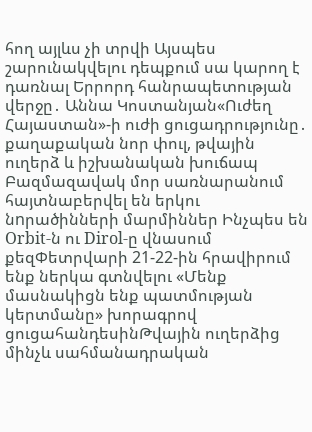հող այլևս չի տրվի Այսպես շարունակվելու դեպքում սա կարող է դառնալ Երրորդ հանրապետության վերջը․ Աննա Կոստանյան«Ուժեղ Հայաստան»-ի ուժի ցուցադրությունը․ քաղաքական նոր փուլ, թվային ուղերձ և իշխանական խուճապ Բազմազավակ մոր սառնարանում հայտնաբերվել են երկու նnրածինների մարմիններ Ինչպես են Orbit-ն ու Dirol-ը վնասում քեզՓետրվարի 21-22-ին հրավիրում ենք ներկա գտնվելու «Մենք մասնակիցն ենք պատմության կերտմանը» խորագրով ցուցահանդեսինԹվային ուղերձից մինչև սահմանադրական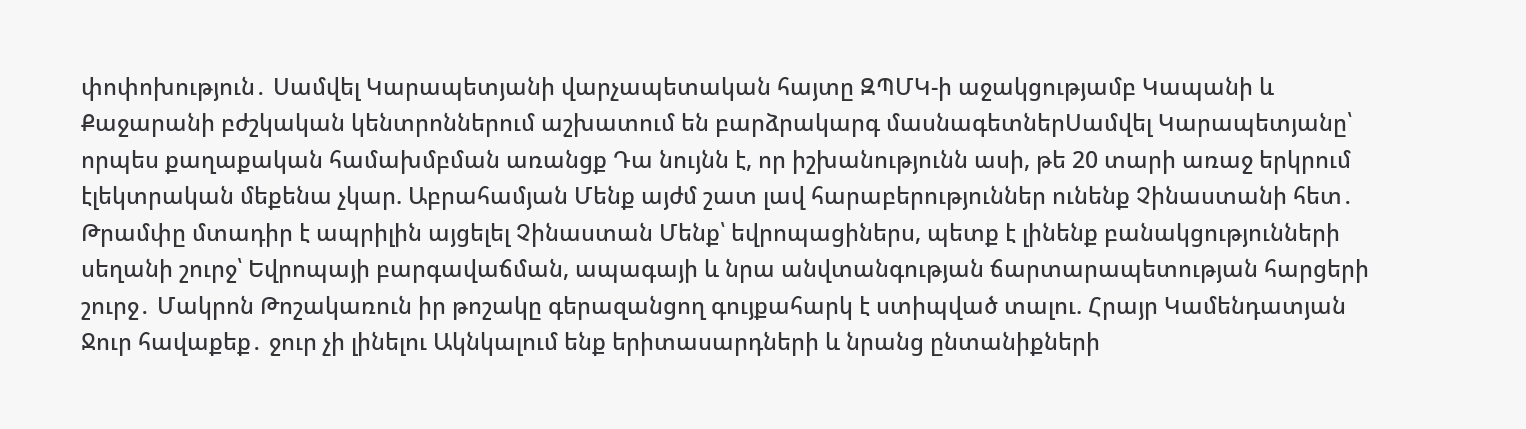փոփոխություն․ Սամվել Կարապետյանի վարչապետական հայտը ԶՊՄԿ-ի աջակցությամբ Կապանի և Քաջարանի բժշկական կենտրոններում աշխատում են բարձրակարգ մասնագետներՍամվել Կարապետյանը՝ որպես քաղաքական համախմբման առանցք Դա նույնն է, որ իշխանությունն ասի, թե 20 տարի առաջ երկրում էլեկտրական մեքենա չկար. Աբրահամյան Մենք այժմ շատ լավ հարաբերություններ ունենք Չինաստանի հետ․ Թրամփը մտադիր է ապրիլին այցելել Չինաստան Մենք՝ եվրոպացիներս, պետք է լինենք բանակցությունների սեղանի շուրջ՝ Եվրոպայի բարգավաճման, ապագայի և նրա անվտանգության ճարտարապետության հարցերի շուրջ․ Մակրոն Թոշակառուն իր թոշակը գերազանցող գույքահարկ է ստիպված տալու. Հրայր Կամենդատյան Ջուր հավաքեք․ ջուր չի լինելու Ակնկալում ենք երիտասարդների և նրանց ընտանիքների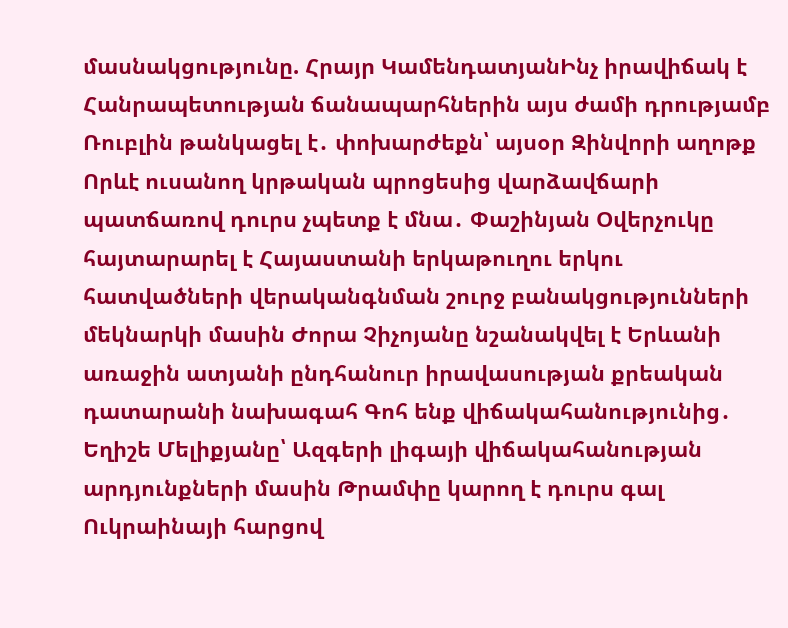մասնակցությունը. Հրայր ԿամենդատյանԻնչ իրավիճակ է Հանրապետության ճանապարհներին այս ժամի դրությամբ Ռուբլին թանկացել է․ փոխարժեքն՝ այսօր Զինվորի աղոթք Որևէ ուսանող կրթական պրոցեսից վարձավճարի պատճառով դուրս չպետք է մնա․ Փաշինյան Օվերչուկը հայտարարել է Հայաստանի երկաթուղու երկու հատվածների վերականգնման շուրջ բանակցությունների մեկնարկի մասին Ժորա Չիչոյանը նշանակվել է Երևանի առաջին ատյանի ընդհանուր իրավասության քրեական դատարանի նախագահ Գոհ ենք վիճակահանությունից․ Եղիշե Մելիքյանը՝ Ազգերի լիգայի վիճակահանության արդյունքների մասին Թրամփը կարող է դուրս գալ Ուկրաինայի հարցով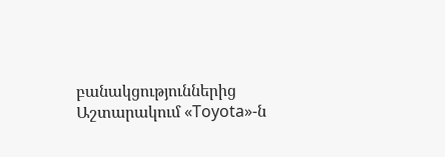բանակցություններից Աշտարակում «Toyota»-ն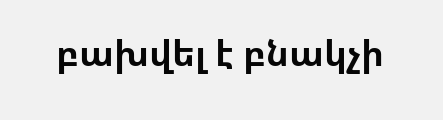բախվել է բնակչի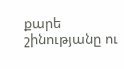քարե շինությանը ու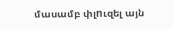մասամբ փլnւզել այն